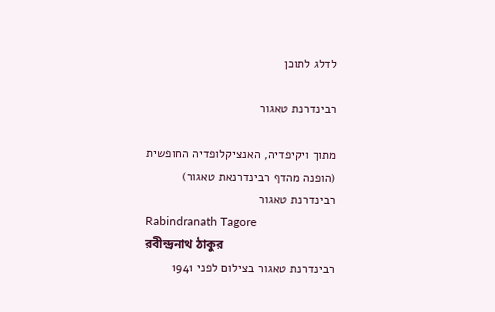לדלג לתוכן

רבינדרנת טאגור

מתוך ויקיפדיה, האנציקלופדיה החופשית
(הופנה מהדף רבינדרנאת טאגור)
רבינדרנת טאגור
Rabindranath Tagore
রবীন্দ্রনাথ ঠাকুর
רבינדרנת טאגור בצילום לפני 1941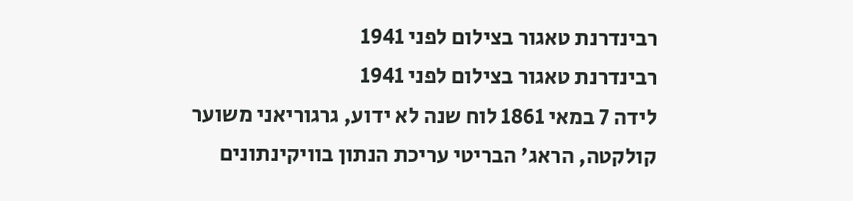רבינדרנת טאגור בצילום לפני 1941
רבינדרנת טאגור בצילום לפני 1941
לידה 7 במאי 1861 לוח שנה לא ידוע, גרגוריאני משוער
קולקטה, הראג' הבריטי עריכת הנתון בוויקינתונים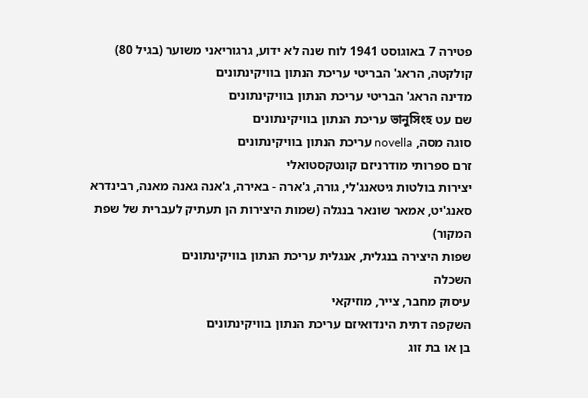פטירה 7 באוגוסט 1941 לוח שנה לא ידוע, גרגוריאני משוער (בגיל 80)
קולקטה, הראג' הבריטי עריכת הנתון בוויקינתונים
מדינה הראג' הבריטי עריכת הנתון בוויקינתונים
שם עט ভানুসিংহ עריכת הנתון בוויקינתונים
סוגה מסה, novella עריכת הנתון בוויקינתונים
זרם ספרותי מודרניזם קונטקסטואלי
יצירות בולטות גיטאנג'לי, גורה, ג'ארה - באירה, ג'אנה גאנה מאנה, רבינדרא סאנג'יט, אמאר שונאר בנגלה (שמות היצירות הן תעתיק לעברית של שפת המקור)
שפות היצירה בנגלית, אנגלית עריכת הנתון בוויקינתונים
השכלה
עיסוק מחבר, צייר, מוזיקאי
השקפה דתית הינדואיזם עריכת הנתון בוויקינתונים
בן או בת זוג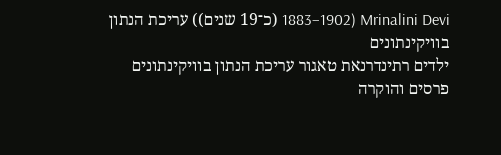Mrinalini Devi (1883–1902 (כ־19 שנים)) עריכת הנתון בוויקינתונים
ילדים רתינדרנאת טאגור עריכת הנתון בוויקינתונים
פרסים והוקרה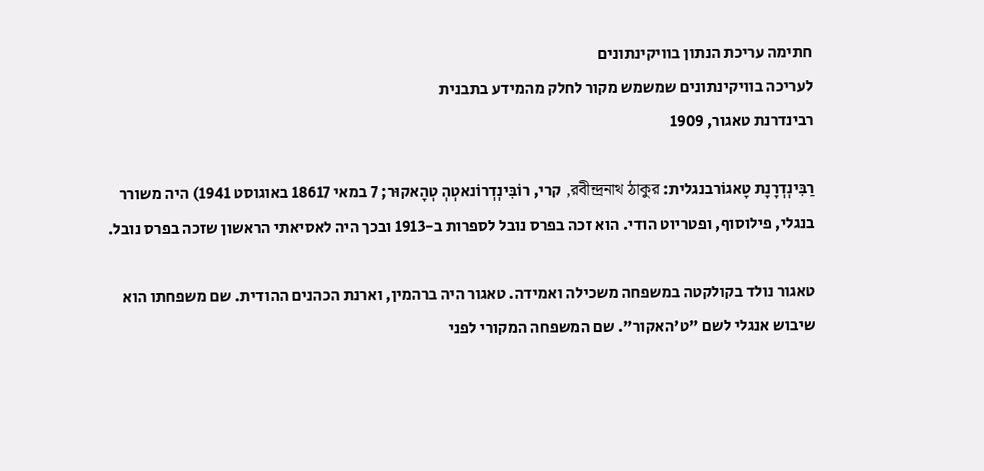חתימה עריכת הנתון בוויקינתונים
לעריכה בוויקינתונים שמשמש מקור לחלק מהמידע בתבנית
רבינדרנת טאגור, 1909

רַבִּינְדְרָנָת טָאגוֹרבנגלית: রবীন্দ্রনাথ ঠাকুর, קרי, רוֹבִּינְדְרוֹנאטְהְ טְהָאקוּר; 7 במאי 18617 באוגוסט 1941) היה משורר בנגלי, פילוסוף, ופטריוט הודי. הוא זכה בפרס נובל לספרות ב-1913 ובכך היה לאסיאתי הראשון שזכה בפרס נובל.

טאגור נולד בקולקטה במשפחה משכילה ואמידה. טאגור היה ברהמין, וארנת הכהנים ההודית. שם משפחתו הוא שיבוש אנגלי לשם "ט'האקור". שם המשפחה המקורי לפני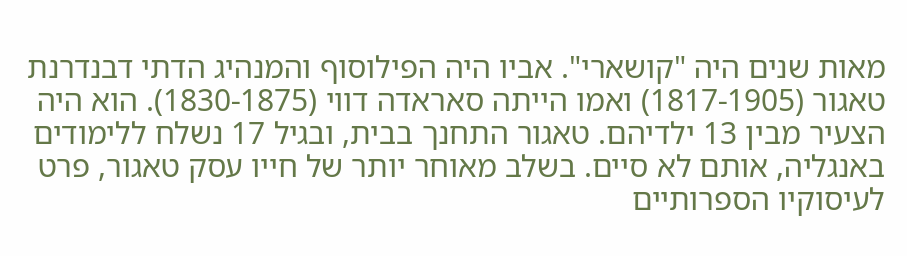מאות שנים היה "קושארי". אביו היה הפילוסוף והמנהיג הדתי דבנדרנת טאגור (1817-1905) ואמו הייתה סאראדה דווי (1830-1875). הוא היה הצעיר מבין 13 ילדיהם. טאגור התחנך בבית, ובגיל 17 נשלח ללימודים באנגליה, אותם לא סיים. בשלב מאוחר יותר של חייו עסק טאגור, פרט לעיסוקיו הספרותיים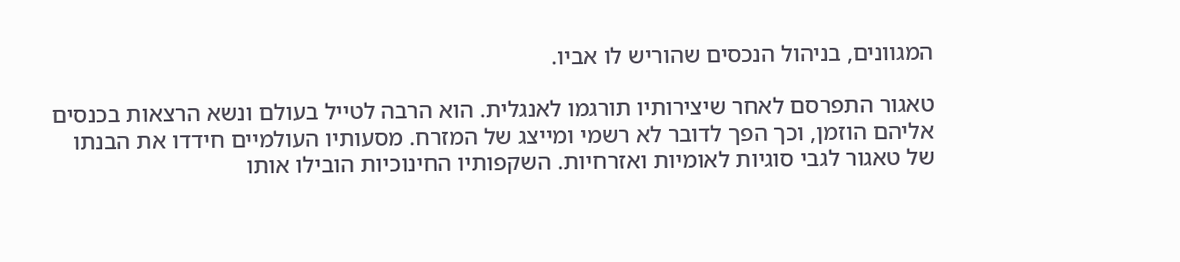המגוונים, בניהול הנכסים שהוריש לו אביו.

טאגור התפרסם לאחר שיצירותיו תורגמו לאנגלית. הוא הרבה לטייל בעולם ונשא הרצאות בכנסים אליהם הוזמן, וכך הפך לדובר לא רשמי ומייצג של המזרח. מסעותיו העולמיים חידדו את הבנתו של טאגור לגבי סוגיות לאומיות ואזרחיות. השקפותיו החינוכיות הובילו אותו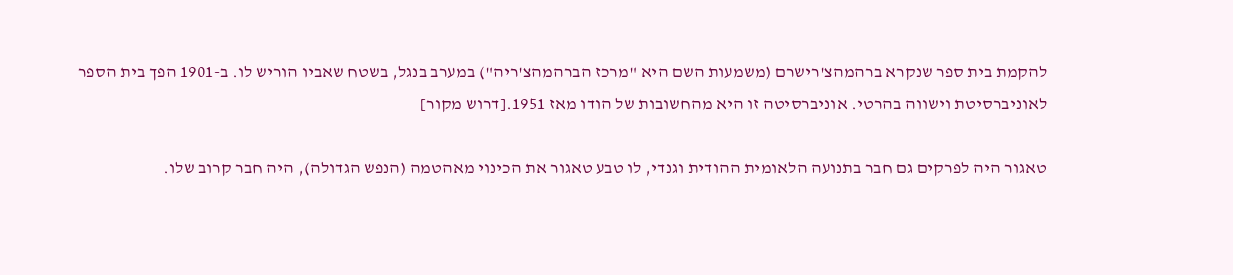להקמת בית ספר שנקרא ברהמהצ'רישרם (משמעות השם היא "מרכז הברהמהצ'ריה") במערב בנגל, בשטח שאביו הוריש לו. ב-1901 הפך בית הספר לאוניברסיטת וישווה בהרטי. אוניברסיטה זו היא מהחשובות של הודו מאז 1951.[דרוש מקור]

טאגור היה לפרקים גם חבר בתנועה הלאומית ההודית וגנדי, לו טבע טאגור את הכינוי מאהטמה (הנפש הגדולה), היה חבר קרוב שלו.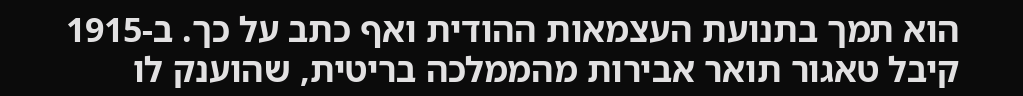הוא תמך בתנועת העצמאות ההודית ואף כתב על כך. ב-1915 קיבל טאגור תואר אבירות מהממלכה בריטית, שהוענק לו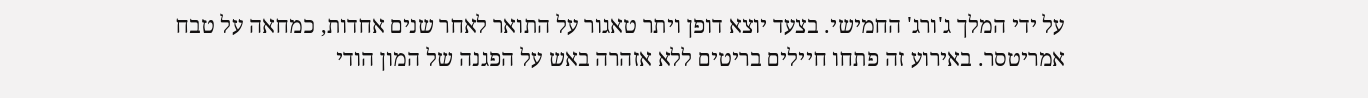על ידי המלך ג'ורג' החמישי. בצעד יוצא דופן ויתר טאגור על התואר לאחר שנים אחדות, כמחאה על טבח אמריטסר. באירוע זה פתחו חיילים בריטים ללא אזהרה באש על הפגנה של המון הודי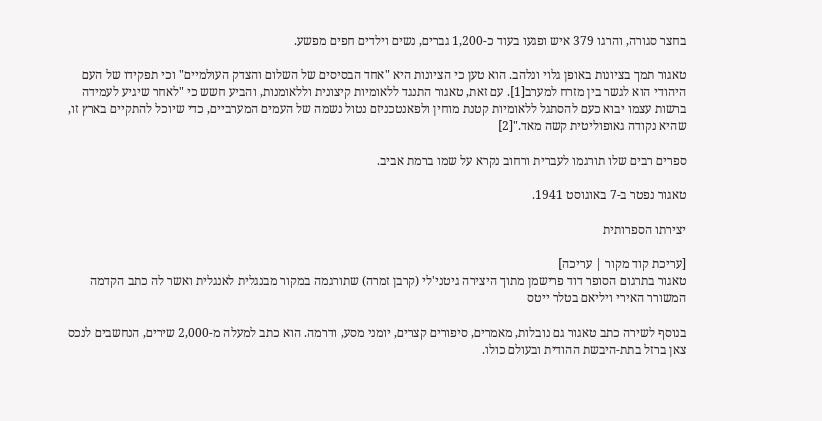בחצר סגורה, והרגו 379 איש ופגעו בעוד כ-1,200 גברים, נשים וילדים חפים מפשע.

טאגור תמך בציונות באופן גלוי ונלהב. הוא טען כי הציונות היא "אחד הבסיסים של השלום והצדק העולמיים" וכי תפקידו של העם היהודי הוא לגשר בין מזרח למערב[1]. עם זאת, טאגור התנגד ללאומיות קיצונית וללאומנות, והביע חשש כי "לאחר שיגיע לעמידה ברשות עצמו יבוא כעם להסתגל ללאומיות קטנת מוחין ולפאנטכניזם נטול נשמה של העמים המערביים, כדי שיוכל להתקיים בארץ זו, שהיא נקודה גאופוליטית קשה מאד."[2]

ספרים רבים שלו תורגמו לעברית ורחוב נקרא על שמו ברמת אביב.

טאגור נפטר ב-7 באוגוסט 1941.

יצירתו הספרותית

[עריכת קוד מקור | עריכה]
טאגור בתרגום הסופר דוד פרישמן מתוך היצירה גיטני'לי (קרבן זמרה) שתורגמה במקור מבנגלית לאנגלית ואשר לה כתב הקדמה המשורר האירי ויליאם בטלר ייטס

בנוסף לשירה כתב טאגור גם נובלות, מאמרים, סיפורים קצרים, יומני מסע, ודרמה. הוא כתב למעלה מ-2,000 שירים, הנחשבים לנכס צאן ברזל בתת-היבשת ההודית ובעולם כולו.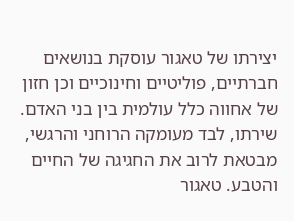יצירתו של טאגור עוסקת בנושאים חברתיים, פוליטיים וחינוכיים וכן חזון של אחווה כלל עולמית בין בני האדם. שירתו, לבד מעומקה הרוחני והרגשי, מבטאת לרוב את החגיגה של החיים והטבע. טאגור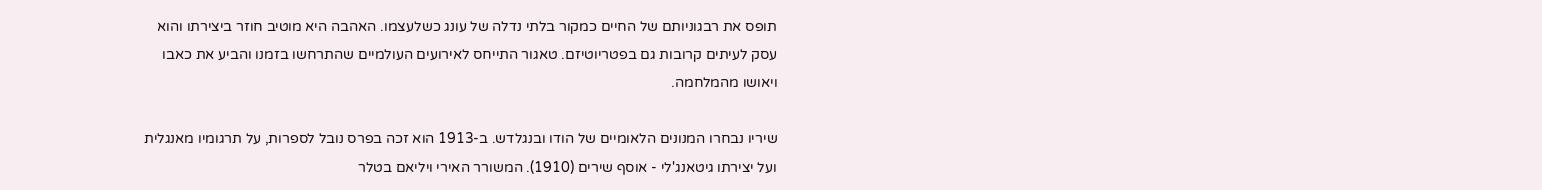תופס את רבגוניותם של החיים כמקור בלתי נדלה של עונג כשלעצמו. האהבה היא מוטיב חוזר ביצירתו והוא עסק לעיתים קרובות גם בפטריוטיזם. טאגור התייחס לאירועים העולמיים שהתרחשו בזמנו והביע את כאבו ויאושו מהמלחמה.

שיריו נבחרו המנונים הלאומיים של הודו ובנגלדש. ב-1913 הוא זכה בפרס נובל לספרות, על תרגומיו מאנגלית ועל יצירתו גיטאנג'לי - אוסף שירים (1910). המשורר האירי ויליאם בטלר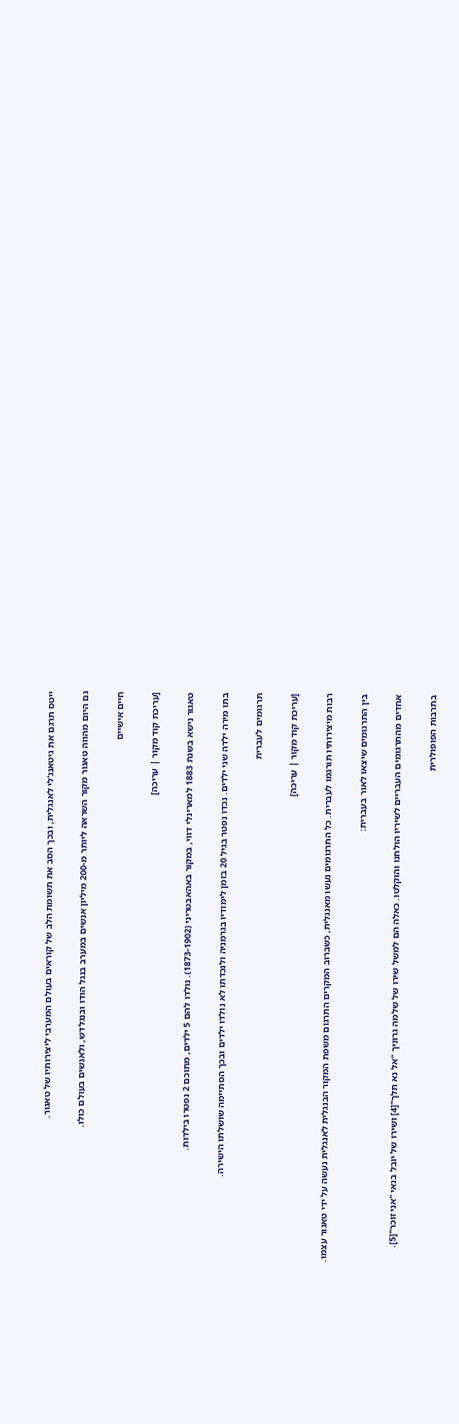ייטס תרגם את גיטאנג'לי לאנגלית, ובכך הסב את תשומת הלב של קוראים בעולם המערבי ליצירותיו של טאגור.

גם היום מהווה טאגור מקור השראה ליותר מ-200 מיליון אנשים במערב בנגל הודו ובנגלדש, ולאנשים בעולם כולו.

חיים אישיים

[עריכת קוד מקור | עריכה]

טאגור נישא בשנת 1883 למארינלי דווי, במקור באהאבטריני (1873-1902). נולדו להם 5 ילדים, מתוכם 2 נפטרו בילדות.

בתו מירה ילדה שני ילדים. נכדו נפטר בגיל 20 בזמן לימודיו בגרמניה ולנכדתו לא נולדו ילדים ובכך הסתיימה שושלתו הישירה.

תרגומים לעברית

[עריכת קוד מקור | עריכה]

רבות מיצירותיו תורגמו לעברית. כל התרגומים נעשו מאנגלית, כשברוב המקרים התרגום משפת המקור הבנגלית לאנגלית נעשה על ידי טאגור עצמו.

בין התרגומים שיצאו לאור בעברית:

אחדים מהתרגומים העבריים לשיריו הולחנו והוקלטו. כאלה הם למשל שירו של שלמה גרוניך "אל נא תלך"[4] ושירו של יובל בנאי "אני זוכר"[5].

בתרבות הפופולרית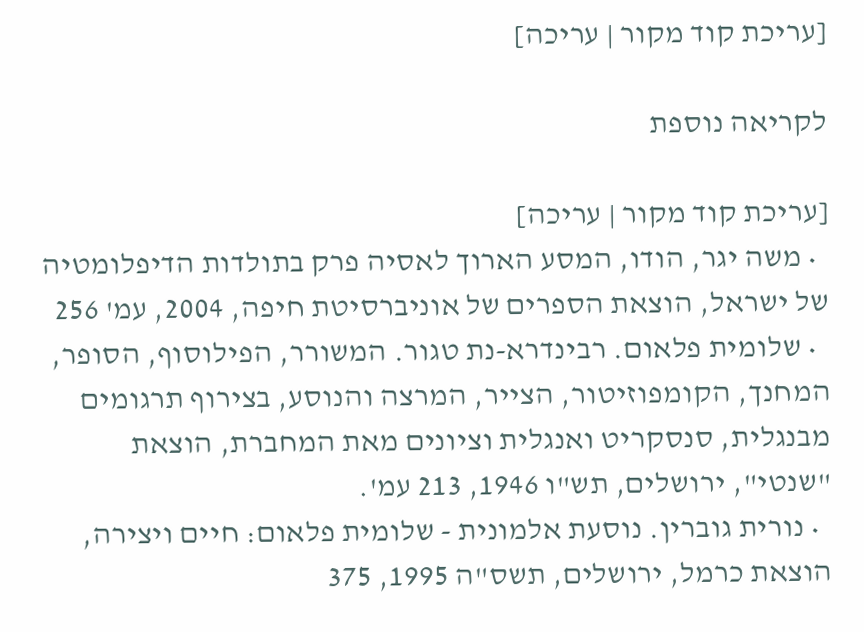[עריכת קוד מקור | עריכה]

לקריאה נוספת

[עריכת קוד מקור | עריכה]
  • משה יגר, הודו, המסע הארוך לאסיה פרק בתולדות הדיפלומטיה של ישראל, הוצאת הספרים של אוניברסיטת חיפה, 2004, עמ' 256
  • שלומית פלאום. רבינדרא-נת טגור. המשורר, הפילוסוף, הסופר, המחנך, הקומפוזיטור, הצייר, המרצה והנוסע, בצירוף תרגומים מבנגלית, סנסקריט ואנגלית וציונים מאת המחברת, הוצאת "שנטי", ירושלים, תש"ו 1946, 213 עמ'.
  • נורית גוברין. נוסעת אלמונית - שלומית פלאום: חיים ויצירה, הוצאת כרמל, ירושלים, תשס"ה 1995, 375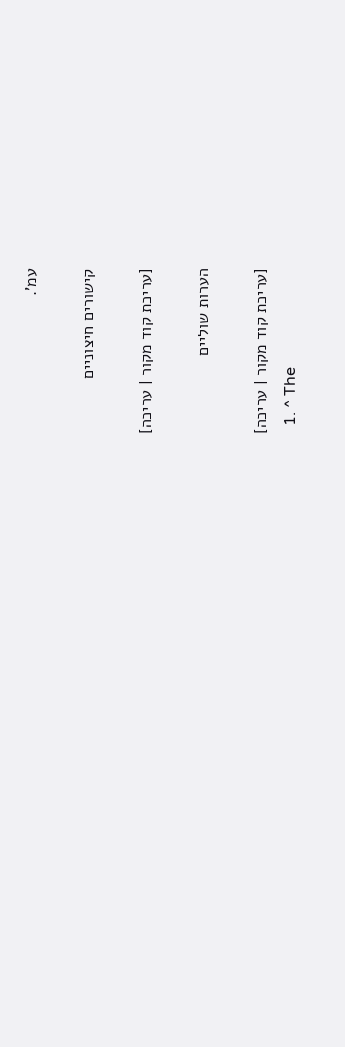עמ'.

קישורים חיצוניים

[עריכת קוד מקור | עריכה]

הערות שוליים

[עריכת קוד מקור | עריכה]
  1. ^ The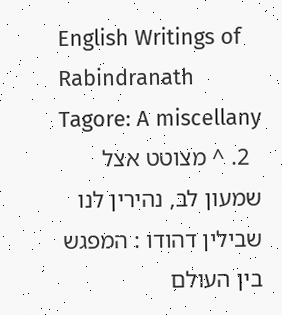English Writings of Rabindranath Tagore: A miscellany
  2. ^ מצוטט אצל שמעון לב, נהירין לנו שבילין דהודו : המפגש בין העולם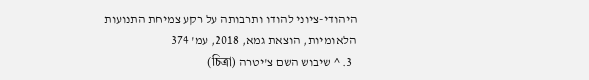היהודי-ציוני להודו ותרבותה על רקע צמיחת התנועות הלאומיות, הוצאת גמא, 2018, עמ' 374
  3. ^ שיבוש השם צ'יטרה (চিত্রা)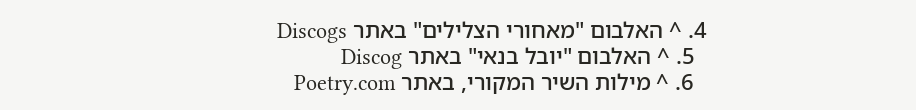4. ^ האלבום "מאחורי הצלילים" באתר Discogs
  5. ^ האלבום "יובל בנאי" באתר Discog
  6. ^ מילות השיר המקורי, באתר Poetry.com